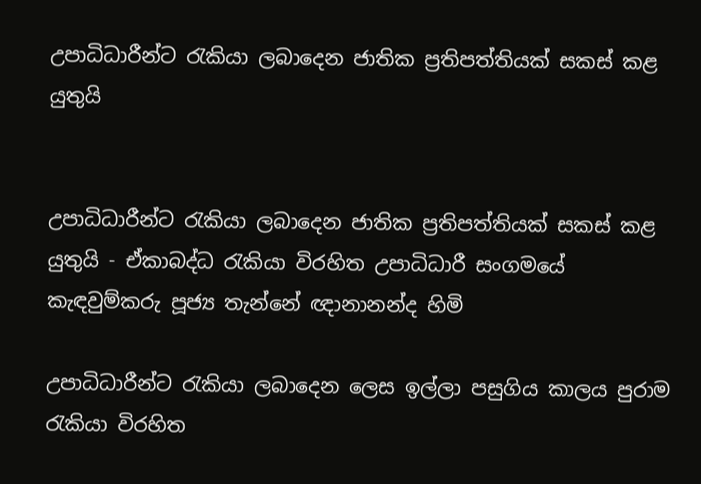උපාධිධාරීන්ට රැකියා ලබාදෙන ජාතික ප්‍රතිපත්තියක් සකස් කළ යුතුයි


උපාධිධාරීන්ට රැකියා ලබාදෙන ජාතික ප්‍රතිපත්තියක් සකස් කළ යුතුයි - ඒකාබද්ධ රැකියා විරහිත උපාධිධාරී සංගමයේ කැඳවුම්කරු පූජ්‍ය තැන්නේ ඥානානන්ද හිමි

උපාධිධාරීන්ට රැකියා ලබාදෙන ලෙස ඉල්ලා පසුගිය කාලය පුරාම රැකියා විරහිත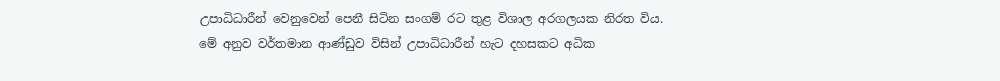උපාධිධාරීන් වෙනුවෙන් පෙනී සිටින සංගම් රට තුළ විශාල අරගලයක නිරත විය. මේ අනුව වර්තමාන ආණ්ඩුව විසින් උපාධිධාරීන් හැට දහසකට අධික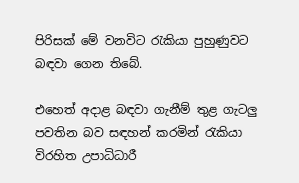පිරිසක් මේ වනවිට රැකියා පුහුණුවට බඳවා ගෙන තිබේ.

එහෙත් අදාළ බඳවා ගැනීම් තුළ ගැටලු පවතින බව සඳහන් කරමින් රැකියා විරහිත උපාධිධාරී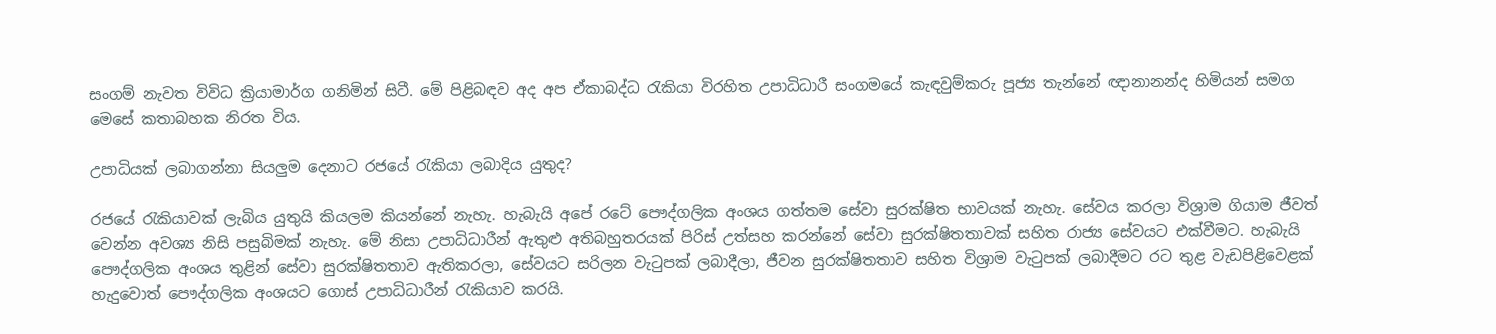සංගම් නැවත විවිධ ක්‍රියාමාර්ග ගනිමින් සිටී. මේ පිළිබඳව අද අප ඒකාබද්ධ රැකියා විරහිත උපාධිධාරී සංගමයේ කැඳවුම්කරු පූජ්‍ය තැන්නේ ඥානානන්ද හිමියන් සමග මෙසේ කතාබහක නිරත විය.

උපාධියක් ලබාගන්නා සියලුම දෙනාට රජයේ රැකියා ලබාදිය යුතුද?

රජයේ රැකියාවක් ලැබිය යුතුයි කියලම කියන්නේ නැහැ. හැබැයි අපේ රටේ පෞද්ගලික අංශය ගත්තම සේවා සුරක්ෂිත භාවයක් නැහැ. සේවය කරලා විශ්‍රාම ගියාම ජීවත් වෙන්න අවශ්‍ය නිසි පසුබිමක් නැහැ. මේ නිසා උපාධිධාරීන් ඇතුළු අතිබහුතරයක් පිරිස් උත්සහ කරන්නේ සේවා සුරක්ෂිතතාවක් සහිත රාජ්‍ය සේවයට එක්වීමට. හැබැයි පෞද්ගලික අංශය තුළින් සේවා සුරක්ෂිතතාව ඇතිකරලා, සේවයට සරිලන වැටුපක් ලබාදීලා, ජීවන සුරක්ෂිතතාව සහිත විශ්‍රාම වැටුපක් ලබාදීමට රට තුළ වැඩපිළිවෙළක් හැදුවොත් පෞද්ගලික අංශයට ගොස් උපාධිධාරීන් රැකියාව කරයි.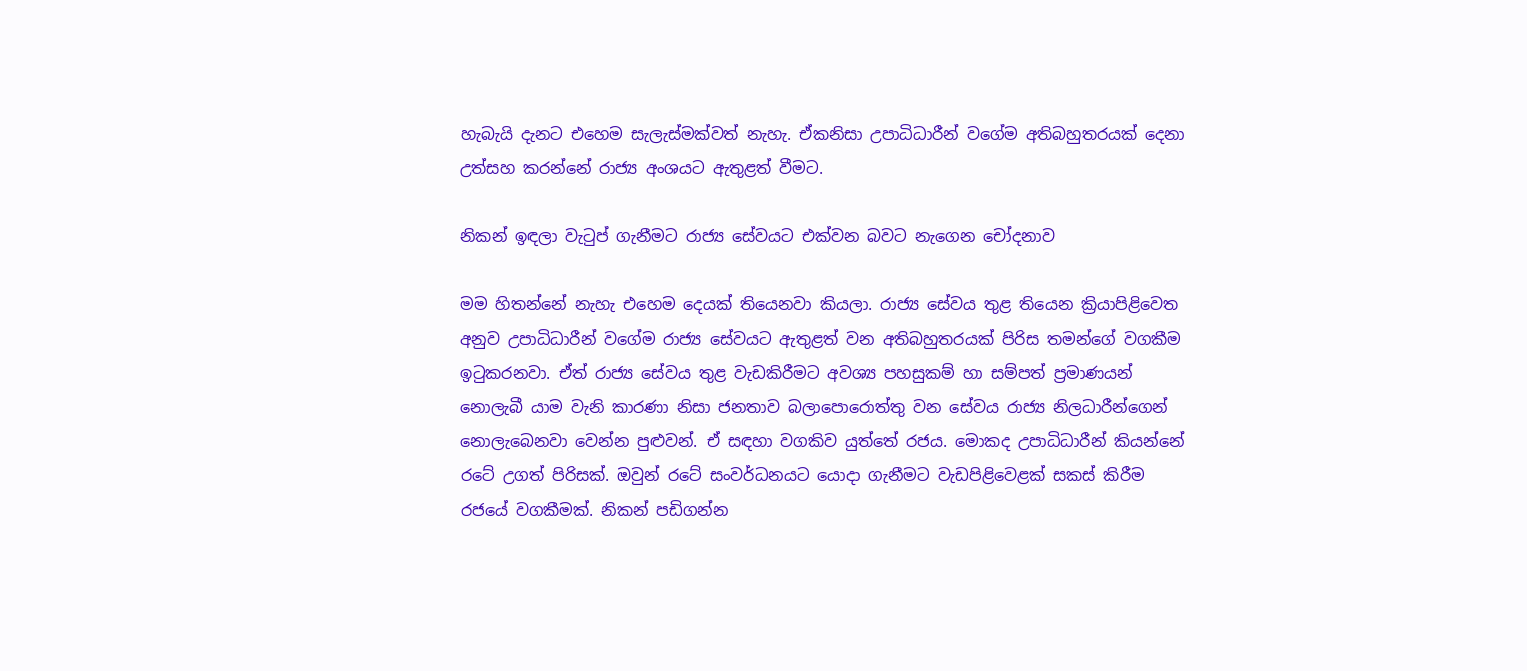හැබැයි දැනට එහෙම සැලැස්මක්වත් නැහැ. ඒකනිසා උපාධිධාරීන් වගේම අතිබහුතරයක් දෙනා උත්සහ කරන්නේ රාජ්‍ය අංශයට ඇතුළත් වීමට.

නිකන් ඉඳලා වැටුප් ගැනීමට රාජ්‍ය සේවයට එක්වන බවට නැගෙන චෝදනාව

මම හිතන්නේ නැහැ එහෙම දෙයක් තියෙනවා කියලා. රාජ්‍ය සේවය තුළ තියෙන ක්‍රියාපිළිවෙත අනුව උපාධිධාරීන් වගේම රාජ්‍ය සේවයට ඇතුළත් වන අතිබහුතරයක් පිරිස තමන්ගේ වගකීම ඉටුකරනවා. ඒත් රාජ්‍ය සේවය තුළ වැඩකිරීමට අවශ්‍ය පහසුකම් හා සම්පත් ප්‍රමාණයන් නොලැබී යාම වැනි කාරණා නිසා ජනතාව බලාපොරොත්තු වන සේවය රාජ්‍ය නිලධාරීන්ගෙන් නොලැබෙනවා වෙන්න පුළුවන්. ඒ සඳහා වගකිව යුත්තේ රජය. මොකද උපාධිධාරීන් කියන්නේ රටේ උගත් පිරිසක්. ඔවුන් රටේ සංවර්ධනයට යොදා ගැනීමට වැඩපිළිවෙළක් සකස් කිරීම රජයේ වගකීමක්. නිකන් පඩිගන්න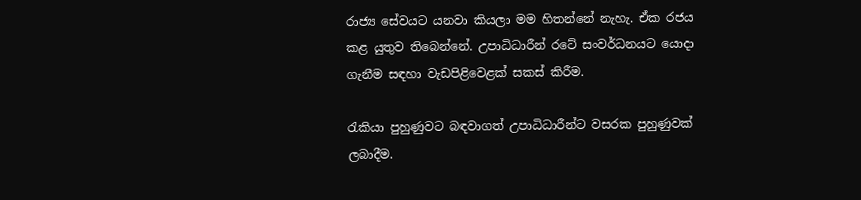රාජ්‍ය සේවයට යනවා කියලා මම හිතන්නේ නැහැ. ඒක රජය කළ යුතුව තිබෙන්නේ. උපාධිධාරීන් රටේ සංවර්ධනයට යොදා ගැනීම සඳහා වැඩපිළිවෙළක් සකස් කිරීම.

රැකියා පුහුණුවට බඳවාගත් උපාධිධාරීන්ට වසරක පුහුණුවක් ලබාදීම.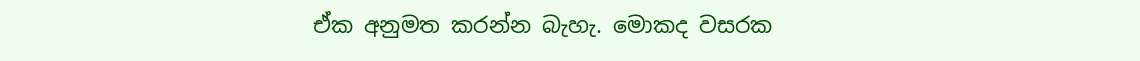ඒක අනුමත කරන්න බැහැ. මොකද වසරක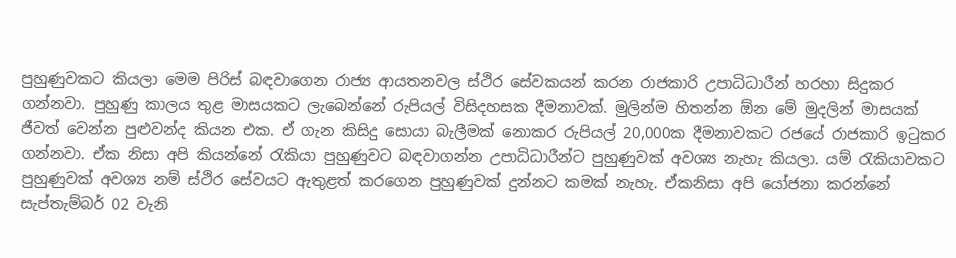පුහුණුවකට කියලා මෙම පිරිස් බඳවාගෙන රාජ්‍ය ආයතනවල ස්ථිර සේවකයන් කරන රාජකාරි උපාධිධාරීන් හරහා සිදුකර ගන්නවා. පුහුණු කාලය තුළ මාසයකට ලැබෙන්නේ රුපියල් විසිදහසක දීමනාවක්. මුලින්ම හිතන්න ඕන මේ මුදලින් මාසයක් ජීවත් වෙන්න පුළුවන්ද කියන එක. ඒ ගැන කිසිදු සොයා බැලීමක් නොකර රුපියල් 20,000ක දීමනාවකට රජයේ රාජකාරි ඉටුකර ගන්නවා. ඒක නිසා අපි කියන්නේ රැකියා පුහුණුවට බඳවාගන්න උපාධිධාරීන්ට පුහුණුවක් අවශ්‍ය නැහැ කියලා. යම් රැකියාවකට පුහුණුවක් අවශ්‍ය නම් ස්ථිර සේවයට ඇතුළත් කරගෙන පුහුණුවක් දුන්නට කමක් නැහැ. ඒකනිසා අපි යෝජනා කරන්නේ සැප්තැම්බර් 02 වැනි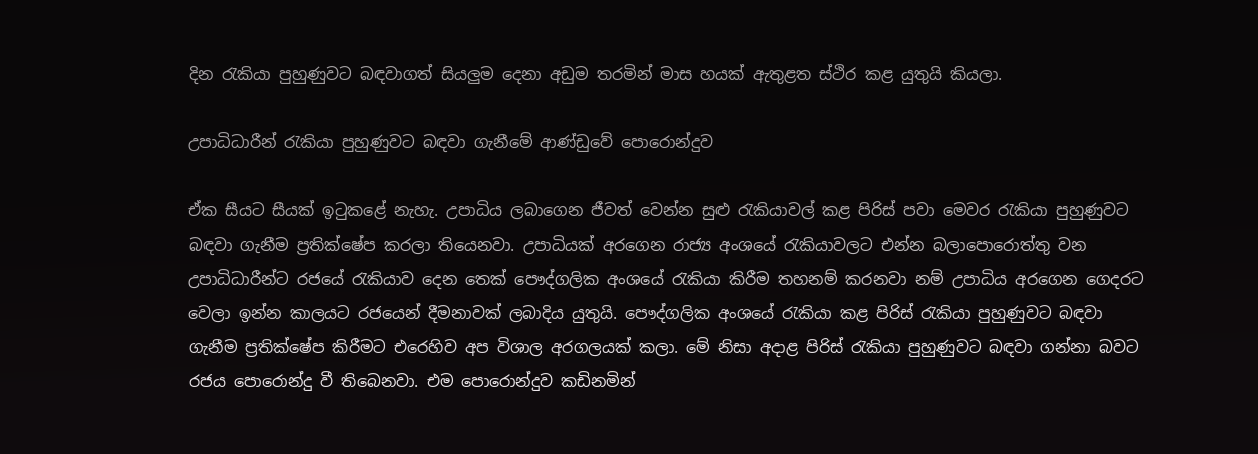දින රැකියා පුහුණුවට බඳවාගත් සියලුම දෙනා අඩුම තරමින් මාස හයක් ඇතුළත ස්ථිර කළ යුතුයි කියලා.

උපාධිධාරීන් රැකියා පුහුණුවට බඳවා ගැනීමේ ආණ්ඩුවේ පොරොන්දුව

ඒක සීයට සීයක් ඉටුකළේ නැහැ. උපාධිය ලබාගෙන ජීවත් වෙන්න සුළු රැකියාවල් කළ පිරිස් පවා මෙවර රැකියා පුහුණුවට බඳවා ගැනීම ප්‍රතික්ෂේප කරලා තියෙනවා. උපාධියක් අරගෙන රාජ්‍ය අංශයේ රැකියාවලට එන්න බලාපොරොත්තු වන උපාධිධාරීන්ට රජයේ රැකියාව දෙන තෙක් පෞද්ගලික අංශයේ රැකියා කිරීම තහනම් කරනවා නම් උපාධිය අරගෙන ගෙදරට වෙලා ඉන්න කාලයට රජයෙන් දීමනාවක් ලබාදිය යුතුයි. පෞද්ගලික අංශයේ රැකියා කළ පිරිස් රැකියා පුහුණුවට බඳවා ගැනීම ප්‍රතික්ෂේප කිරීමට එරෙහිව අප විශාල අරගලයක් කලා. මේ නිසා අදාළ පිරිස් රැකියා පුහුණුවට බඳවා ගන්නා බවට රජය පොරොන්දු වී තිබෙනවා. එම පොරොන්දුව කඩිනමින්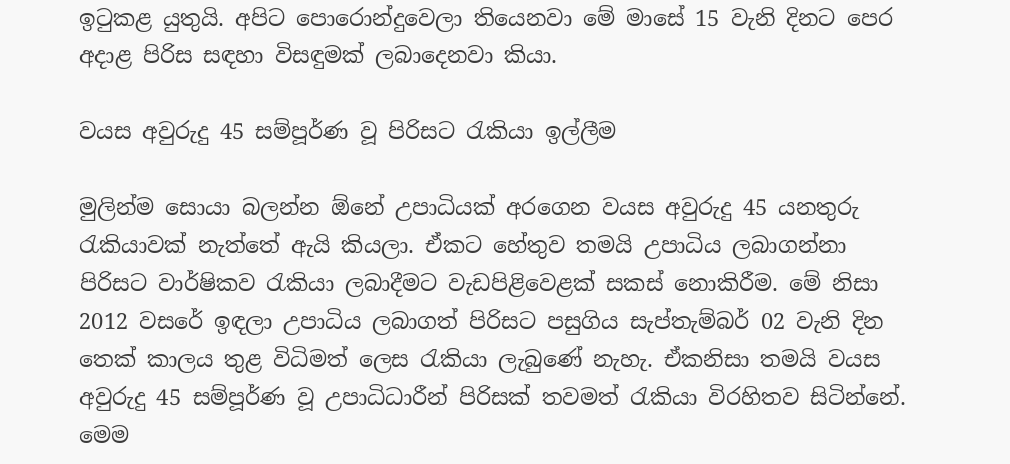ඉටුකළ යුතුයි. අපිට පොරොන්දුවෙලා තියෙනවා මේ මාසේ 15 වැනි දිනට පෙර අදාළ පිරිස සඳහා විසඳුමක් ලබාදෙනවා කියා.

වයස අවුරුදු 45 සම්පූර්ණ වූ පිරිසට රැකියා ඉල්ලීම

මුලින්ම සොයා බලන්න ඕනේ උපාධියක් අරගෙන වයස අවුරුදු 45 යනතුරු රැකියාවක් නැත්තේ ඇයි කියලා. ඒකට හේතුව තමයි උපාධිය ලබාගන්නා පිරිසට වාර්ෂිකව රැකියා ලබාදීමට වැඩපිළිවෙළක් සකස් නොකිරීම. මේ නිසා 2012 වසරේ ඉඳලා උපාධිය ලබාගත් පිරිසට පසුගිය සැප්තැම්බර් 02 වැනි දින තෙක් කාලය තුළ විධිමත් ලෙස රැකියා ලැබුණේ නැහැ. ඒකනිසා තමයි වයස අවුරුදු 45 සම්පූර්ණ වූ උපාධිධාරීන් පිරිසක් තවමත් රැකියා විරහිතව සිටින්නේ. මෙම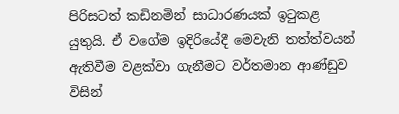පිරිසටත් කඩිනමින් සාධාරණයක් ඉටුකළ යුතුයි. ඒ වගේම ඉදිරියේදී මෙවැනි තත්ත්වයන් ඇතිවීම වළක්වා ගැනීමට වර්තමාන ආණ්ඩුව විසින්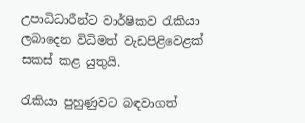උපාධිධාරීන්ට වාර්ෂිකව රැකියා ලබාදෙන විධිමත් වැඩපිළිවෙළක් සකස් කළ යුතුයි.

රැකියා පුහුණුවට බඳවාගත්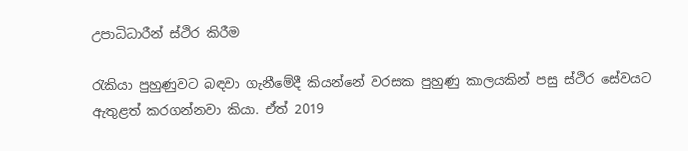උපාධිධාරීන් ස්ථිර කිරීම

රැකියා පුහුණුවට බඳවා ගැනීමේදී කියන්නේ වරසක පුහුණු කාලයකින් පසු ස්ථිර සේවයට ඇතුළත් කරගන්නවා කියා. ඒත් 2019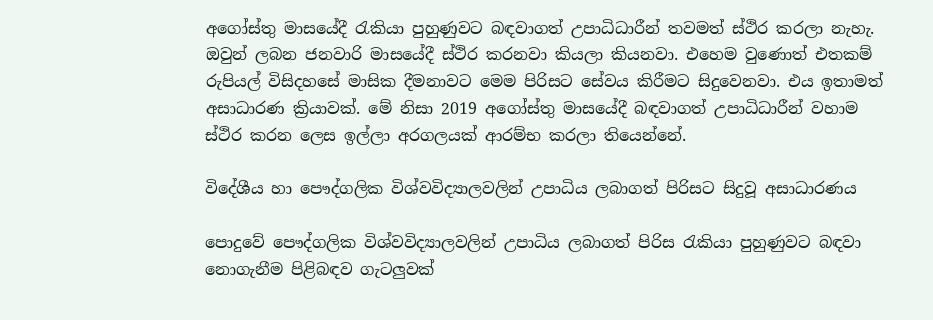අගෝස්තු මාසයේදී රැකියා පුහුණුවට බඳවාගත් උපාධිධාරීන් තවමත් ස්ථිර කරලා නැහැ. ඔවුන් ලබන ජනවාරි මාසයේදී ස්ථිර කරනවා කියලා කියනවා. එහෙම වුණොත් එතකම් රුපියල් විසිදහසේ මාසික දීමනාවට මෙම පිරිසට සේවය කිරීමට සිදුවෙනවා. එය ඉතාමත් අසාධාරණ ක්‍රියාවක්. මේ නිසා 2019 අගෝස්තු මාසයේදී බඳවාගත් උපාධිධාරීන් වහාම ස්ථිර කරන ලෙස ඉල්ලා අරගලයක් ආරම්භ කරලා තියෙන්නේ.

විදේශීය හා පෞද්ගලික විශ්වවිද්‍යාලවලින් උපාධිය ලබාගත් පිරිසට සිදුවූ අසාධාරණය

පොදුවේ පෞද්ගලික විශ්වවිද්‍යාලවලින් උපාධිය ලබාගත් පිරිස රැකියා පුහුණුවට බඳවා නොගැනීම පිළිබඳව ගැටලුවක්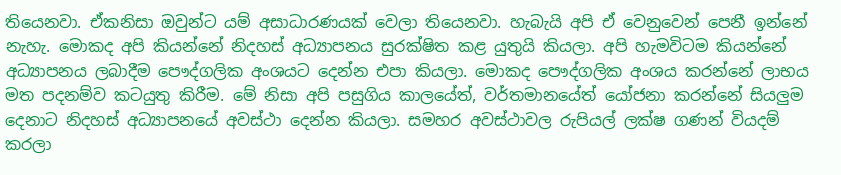තියෙනවා. ඒකනිසා ඔවුන්ට යම් අසාධාරණයක් වෙලා තියෙනවා. හැබැයි අපි ඒ වෙනුවෙන් පෙනී ඉන්නේ නැහැ. මොකද අපි කියන්නේ නිදහස් අධ්‍යාපනය සුරක්ෂිත කළ යුතුයි කියලා. අපි හැමවිටම කියන්නේ අධ්‍යාපනය ලබාදීම පෞද්ගලික අංශයට දෙන්න එපා කියලා. මොකද පෞද්ගලික අංශය කරන්නේ ලාභය මත පදනම්ව කටයුතු කිරීම. මේ නිසා අපි පසුගිය කාලයේත්, වර්තමානයේත් යෝජනා කරන්නේ සියලුම දෙනාට නිදහස් අධ්‍යාපනයේ අවස්ථා දෙන්න කියලා. සමහර අවස්ථාවල රුපියල් ලක්ෂ ගණන් වියදම් කරලා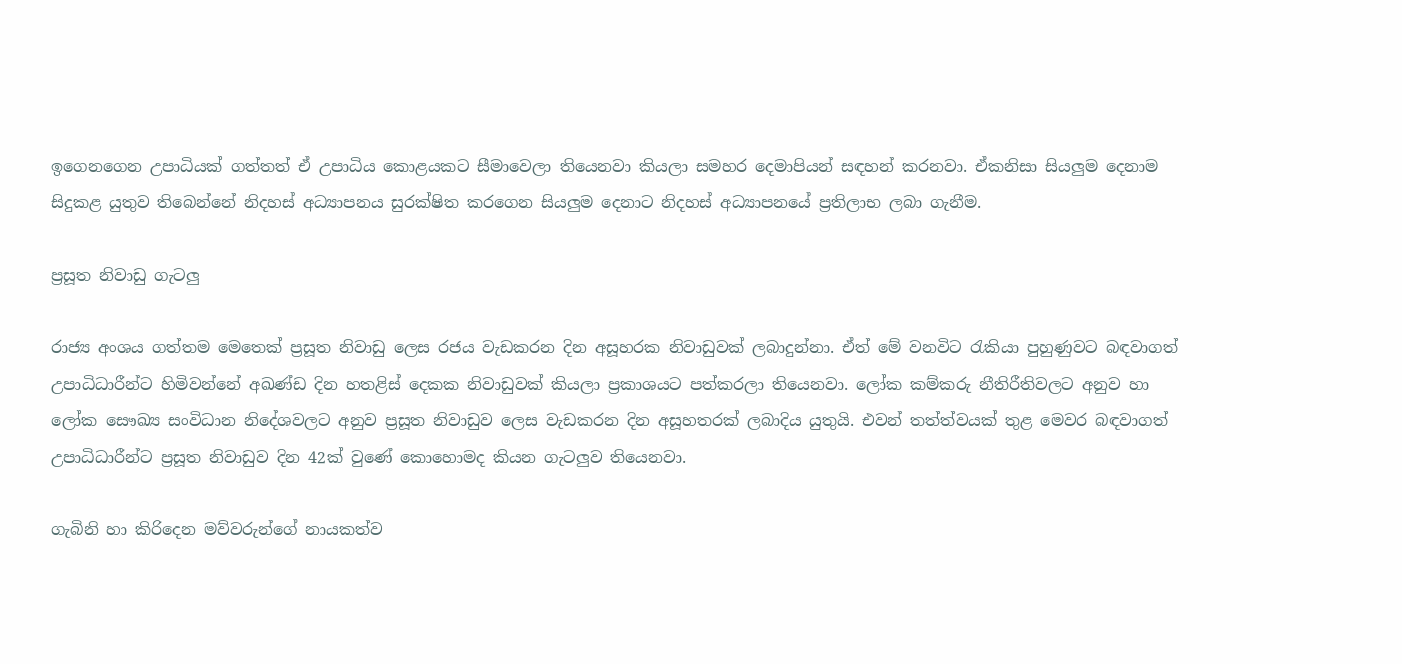ඉගෙනගෙන උපාධියක් ගත්තත් ඒ උපාධිය කොළයකට සීමාවෙලා තියෙනවා කියලා සමහර දෙමාපියන් සඳහන් කරනවා. ඒකනිසා සියලුම දෙනාම සිදුකළ යුතුව තිබෙන්නේ නිදහස් අධ්‍යාපනය සුරක්ෂිත කරගෙන සියලුම දෙනාට නිදහස් අධ්‍යාපනයේ ප්‍රතිලාභ ලබා ගැනීම.

ප්‍රසූත නිවාඩු ගැටලු

රාජ්‍ය අංශය ගත්තම මෙතෙක් ප්‍රසූත නිවාඩු ලෙස රජය වැඩකරන දින අසූහරක නිවාඩුවක් ලබාදුන්නා. ඒත් මේ වනවිට රැකියා පුහුණුවට බඳවාගත් උපාධිධාරීන්ට හිමිවන්නේ අඛණ්ඩ දින හතළිස් දෙකක නිවාඩුවක් කියලා ප්‍රකාශයට පත්කරලා තියෙනවා. ලෝක කම්කරු නීතිරීතිවලට අනුව හා ලෝක සෞඛ්‍ය සංවිධාන නිදේශවලට අනුව ප්‍රසූත නිවාඩුව ලෙස වැඩකරන දින අසූහතරක් ලබාදිය යුතුයි. එවන් තත්ත්වයක් තුළ මෙවර බඳවාගත් උපාධිධාරීන්ට ප්‍රසූත නිවාඩුව දින 42ක් වුණේ කොහොමද කියන ගැටලුව තියෙනවා.

ගැබිනි හා කිරිදෙන මව්වරුන්ගේ නායකත්ව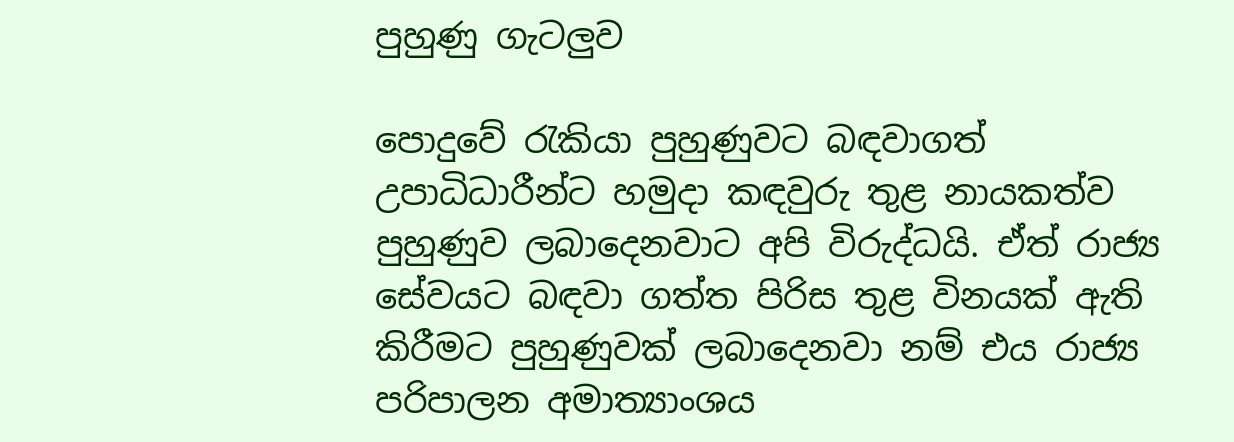පුහුණු ගැටලුව

පොදුවේ රැකියා පුහුණුවට බඳවාගත් උපාධිධාරීන්ට හමුදා කඳවුරු තුළ නායකත්ව පුහුණුව ලබාදෙනවාට අපි විරුද්ධයි. ඒත් රාජ්‍ය සේවයට බඳවා ගත්ත පිරිස තුළ විනයක් ඇති කිරීමට පුහුණුවක් ලබාදෙනවා නම් එය රාජ්‍ය පරිපාලන අමාත්‍යාංශය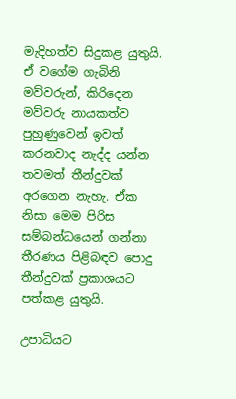මැදිහත්ව සිදුකළ යුතුයි. ඒ වගේම ගැබිනි මව්වරුන්, කිරිදෙන මව්වරු නායකත්ව පුහුණුවෙන් ඉවත් කරනවාද නැද්ද යන්න තවමත් තීන්දුවක් අරගෙන නැහැ. ඒක නිසා මෙම පිරිස සම්බන්ධයෙන් ගන්නා තීරණය පිළිබඳව පොදු තීන්දුවක් ප්‍රකාශයට පත්කළ යුතුයි.

උපාධියට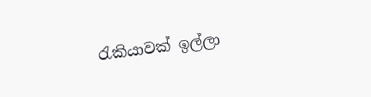රැකියාවක් ඉල්ලා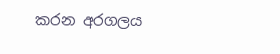කරන අරගලය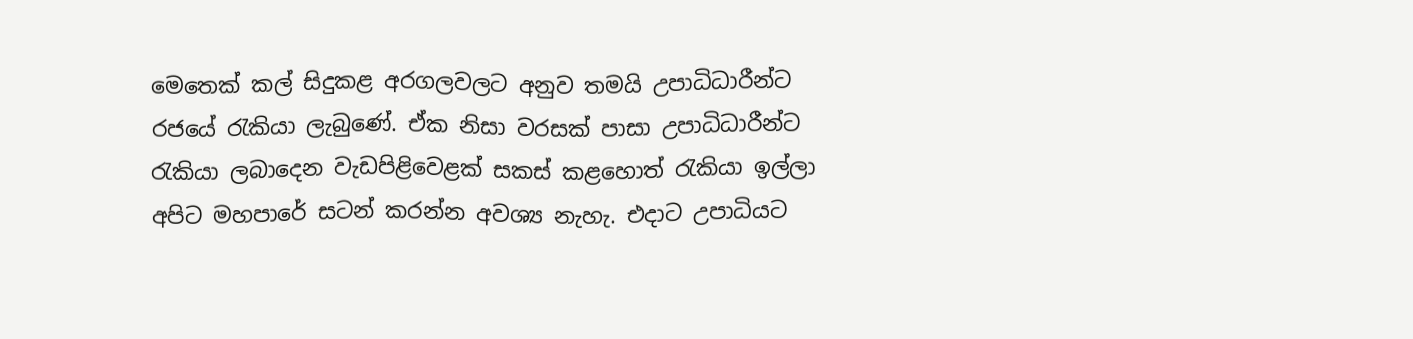මෙතෙක් කල් සිදුකළ අරගලවලට අනුව තමයි උපාධිධාරීන්ට රජයේ රැකියා ලැබුණේ. ඒක නිසා වරසක් පාසා උපාධිධාරීන්ට රැකියා ලබාදෙන වැඩපිළිවෙළක් සකස් කළහොත් රැකියා ඉල්ලා අපිට මහපාරේ සටන් කරන්න අවශ්‍ය නැහැ. එදාට උපාධියට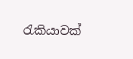රැකියාවක්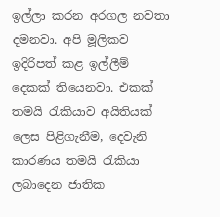ඉල්ලා කරන අරගල නවතා දමනවා. අපි මූලිකව ඉදිරිපත් කළ ඉල්ලීම් දෙකක් තියෙනවා. එකක් තමයි රැකියාව අයිතියක් ලෙස පිළිගැනීම, දෙවැනි කාරණය තමයි රැකියා ලබාදෙන ජාතික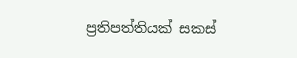ප්‍රතිපත්තියක් සකස්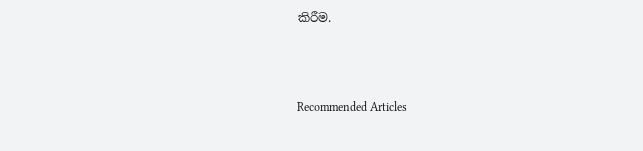කිරීම.



Recommended Articles